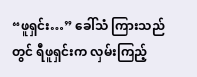“ဖူရှင်း…” ခေါ်သံ ကြားသည်တွင် ရီဖူရှင်းက လှမ်းကြည့်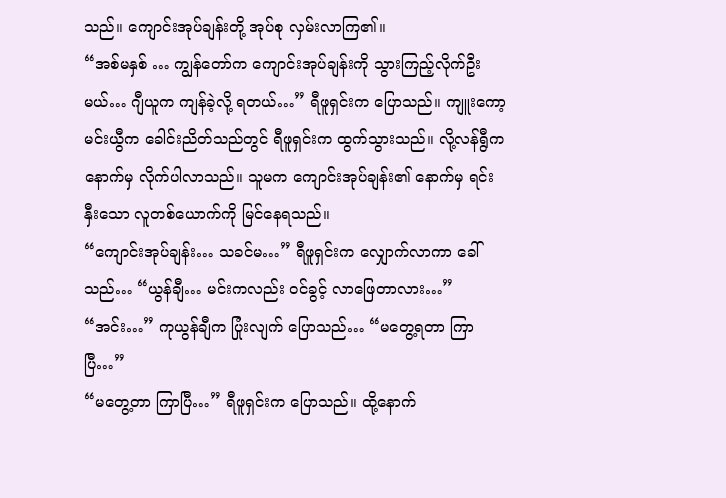သည်။ ကျောင်းအုပ်ချန်းတို့ အုပ်စု လှမ်းလာကြ၏။
“အစ်မနှစ် … ကျွန်တော်က ကျောင်းအုပ်ချန်းကို သွားကြည့်လိုက်ဦးမယ်… ဂျီယူက ကျန်ခဲ့လို့ ရတယ်…” ရီဖူရှင်းက ပြောသည်။ ကျူးကော့မင်းယွီက ခေါင်းညိတ်သည်တွင် ရီဖူရှင်းက ထွက်သွားသည်။ လို့လန်ရွီကနောက်မှ လိုက်ပါလာသည်။ သူမက ကျောင်းအုပ်ချန်း၏ နောက်မှ ရင်းနှီးသော လူတစ်ယောက်ကို မြင်နေရသည်။
“ကျောင်းအုပ်ချန်း… သခင်မ…” ရီဖူရှင်းက လျှောက်လာကာ ခေါ်သည်… “ယွန်ချီ… မင်းကလည်း ဝင်ခွင့် လာဖြေတာလား…”
“အင်း…” ကုယွန်ချီက ပြုံးလျက် ပြောသည်… “မတွေ့ရတာ ကြာပြီ…”
“မတွေ့တာ ကြာပြီ…” ရီဖူရှင်းက ပြောသည်။ ထို့နောက်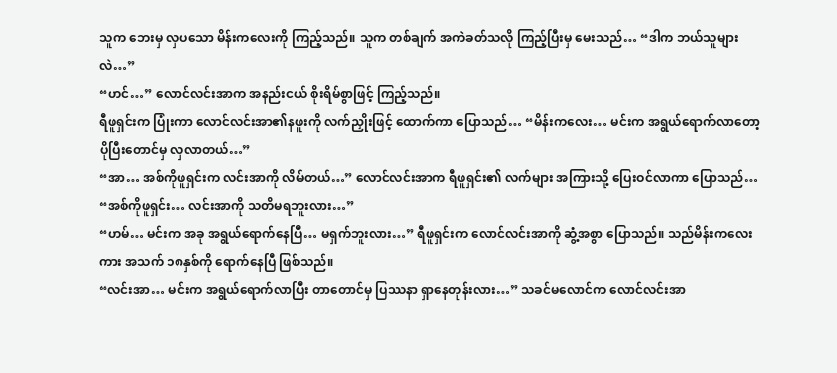သူက ဘေးမှ လှပသော မိန်းကလေးကို ကြည့်သည်။ သူက တစ်ချက် အကဲခတ်သလို ကြည့်ပြီးမှ မေးသည်… “ဒါက ဘယ်သူများလဲ…”
“ဟင်…” လောင်လင်းအာက အနည်းငယ် စိုးရိမ်စွာဖြင့် ကြည့်သည်။
ရီဖူရှင်းက ပြုံးကာ လောင်လင်းအာ၏နဖူးကို လက်ညှိုးဖြင့် ထောက်ကာ ပြောသည်… “မိန်းကလေး… မင်းက အရွယ်ရောက်လာတော့ ပိုပြီးတောင်မှ လှလာတယ်…”
“အာ… အစ်ကိုဖူရှင်းက လင်းအာကို လိမ်တယ်…” လောင်လင်းအာက ရီဖူရှင်း၏ လက်များ အကြားသို့ ပြေးဝင်လာကာ ပြောသည်… “အစ်ကိုဖူရှင်း… လင်းအာကို သတိမရဘူးလား…”
“ဟမ်… မင်းက အခု အရွယ်ရောက်နေပြီ… မရှက်ဘူးလား…” ရီဖူရှင်းက လောင်လင်းအာကို ဆွံ့အစွာ ပြောသည်။ သည်မိန်းကလေးကား အသက် ၁၈နှစ်ကို ရောက်နေပြီ ဖြစ်သည်။
“လင်းအာ… မင်းက အရွယ်ရောက်လာပြီး တာတောင်မှ ပြဿနာ ရှာနေတုန်းလား…” သခင်မလောင်က လောင်လင်းအာ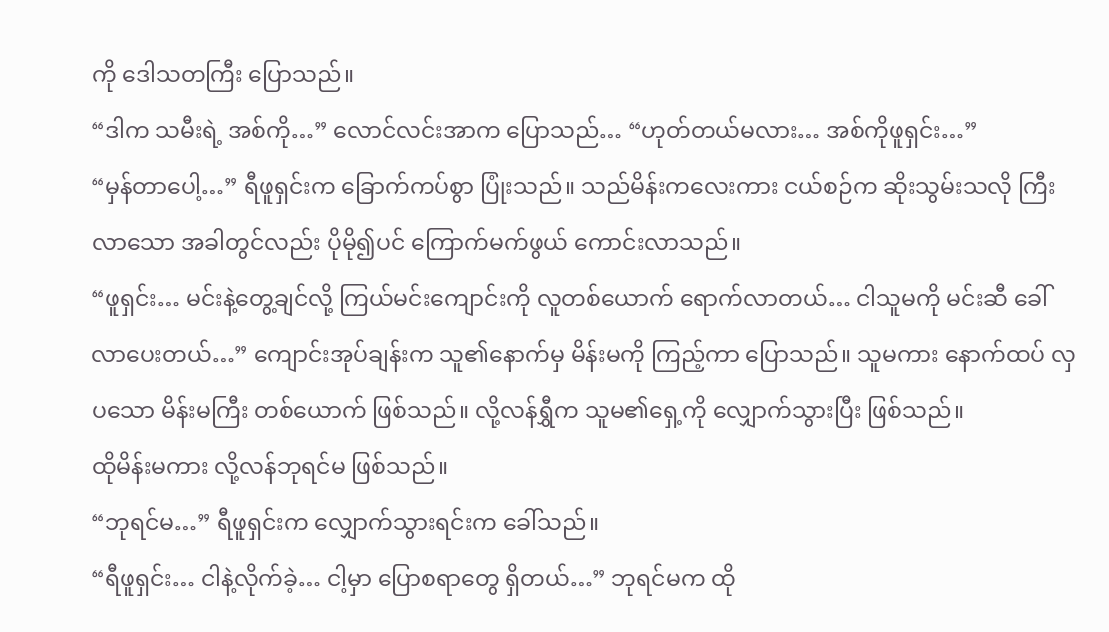ကို ဒေါသတကြီး ပြောသည်။
“ဒါက သမီးရဲ့ အစ်ကို…” လောင်လင်းအာက ပြောသည်… “ဟုတ်တယ်မလား… အစ်ကိုဖူရှင်း…”
“မှန်တာပေါ့…” ရီဖူရှင်းက ခြောက်ကပ်စွာ ပြုံးသည်။ သည်မိန်းကလေးကား ငယ်စဉ်က ဆိုးသွမ်းသလို ကြီးလာသော အခါတွင်လည်း ပိုမို၍ပင် ကြောက်မက်ဖွယ် ကောင်းလာသည်။
“ဖူရှင်း… မင်းနဲ့တွေ့ချင်လို့ ကြယ်မင်းကျောင်းကို လူတစ်ယောက် ရောက်လာတယ်… ငါသူမကို မင်းဆီ ခေါ်လာပေးတယ်…” ကျောင်းအုပ်ချန်းက သူ၏နောက်မှ မိန်းမကို ကြည့်ကာ ပြောသည်။ သူမကား နောက်ထပ် လှပသော မိန်းမကြီး တစ်ယောက် ဖြစ်သည်။ လို့လန်ရွှီက သူမ၏ရှေ့ကို လျှောက်သွားပြီး ဖြစ်သည်။
ထိုမိန်းမကား လို့လန်ဘုရင်မ ဖြစ်သည်။
“ဘုရင်မ…” ရီဖူရှင်းက လျှောက်သွားရင်းက ခေါ်သည်။
“ရီဖူရှင်း… ငါနဲ့လိုက်ခဲ့… ငါ့မှာ ပြောစရာတွေ ရှိတယ်…” ဘုရင်မက ထို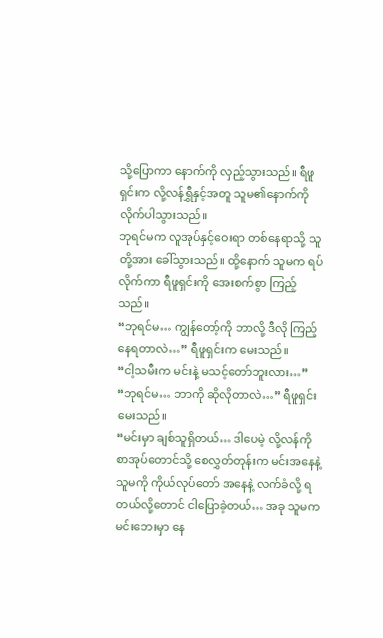သို့ပြောကာ နောက်ကို လှည့်သွားသည်။ ရီဖူရှင်းက လို့လန်ရွှီနှင့်အတူ သူမ၏နောက်ကို လိုက်ပါသွားသည်။
ဘုရင်မက လူအုပ်နှင့်ဝေးရာ တစ်နေရာသို့ သူတို့အား ခေါ်သွားသည်။ ထို့နောက် သူမက ရပ်လိုက်ကာ ရီဖူရှင်းကို အေးစက်စွာ ကြည့်သည်။
“ဘုရင်မ… ကျွန်တော့်ကို ဘာလို့ ဒီလို ကြည့်နေရတာလဲ…” ရီဖူရှင်းက မေးသည်။
“ငါ့သမီးက မင်းနဲ့ မသင့်တော်ဘူးလား…”
“ဘုရင်မ… ဘာကို ဆိုလိုတာလဲ…” ရီဖူရှင်း မေးသည်။
“မင်းမှာ ချစ်သူရှိတယ်… ဒါပေမဲ့ လို့လန်ကို စာအုပ်တောင်သို့ စေလွှတ်တုန်းက မင်းအနေနဲ့ သူမကို ကိုယ်လုပ်တော် အနေနဲ့ လက်ခံလို့ ရတယ်လို့တောင် ငါပြောခဲ့တယ်… အခု သူမက မင်းဘေးမှာ နေ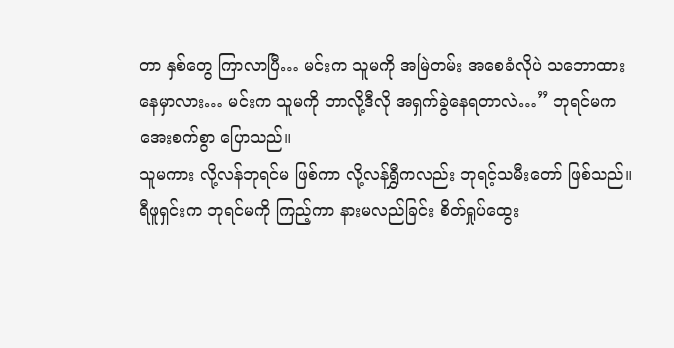တာ နှစ်တွေ ကြာလာပြီ… မင်းက သူမကို အမြဲတမ်း အစေခံလိုပဲ သဘောထား နေမှာလား… မင်းက သူမကို ဘာလို့ဒီလို အရှက်ခွဲနေရတာလဲ…” ဘုရင်မက အေးစက်စွာ ပြောသည်။
သူမကား လို့လန်ဘုရင်မ ဖြစ်ကာ လို့လန်ရွှီကလည်း ဘုရင့်သမီးတော် ဖြစ်သည်။
ရီဖူရှင်းက ဘုရင်မကို ကြည့်ကာ နားမလည်ခြင်း စိတ်ရှုပ်ထွေး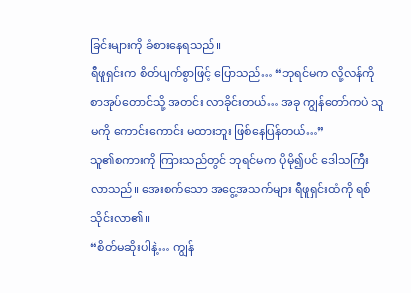ခြင်းများကို ခံစားနေရသည်။
ရီဖူရှင်းက စိတ်ပျက်စွာဖြင့် ပြောသည်… “ဘုရင်မက လို့လန်ကို စာအုပ်တောင်သို့ အတင်း လာခိုင်းတယ်… အခု ကျွန်တော်ကပဲ သူမကို ကောင်းကောင်း မထားဘူး ဖြစ်နေပြန်တယ်…”
သူ၏စကားကို ကြားသည်တွင် ဘုရင်မက ပိုမို၍ပင် ဒေါသကြီး လာသည်။ အေးစက်သော အငွေ့အသက်များ ရီဖူရှင်းထံကို ရစ်သိုင်းလာ၏။
“စိတ်မဆိုးပါနဲ့… ကျွန်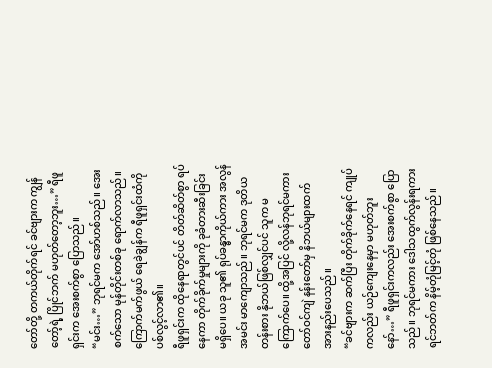တော်တို့ တကယ်တိုက်ရင် ခင်ဗျားက ကျွန်တော့်ရဲ့ ပြိုင်ဘက် မဟုတ်တော့ဘူး…” ရီဖူရှင်းက အေးစက်စွာ ပြောသည်။
“မင်း…” ဘုရင်မက အော်ဟစ်သည်။ အေးစက်သော မုန်တိုင်းတစ်ခု ရောက်လာသည်။ ကြောက်မက်ဖွယ် ရေခဲချွန်က ရီဖူရှင်းထံကို ပစ်လွင့်လာ၏။
ရီဖူရှင်းက ထိုနေရာတွင်ပင် တိတ်ဆိတ်စွာ ရပ်နေကာ တိုက်ခိုက်မှုများကို ခုခံတားဆီးခြင်း မရှိပေ။ ယခု သူ၏ ရုပ်ခန္ဓာကိုယ်ကား အလွန်အမင်း မာကျောသည်။ ဘုရင်မက ဒုတိယတန်းစား နိုဘယ်ဖြစ်လျှင်ပင် သူက မကြောက်ပေ။ ထို့အပြင် လို့လန်ဘုရင်မကား တော်ဝင်ကျဲ နန်းတော်မှ နိဘယ်များထက် အားနည်းပေသည်။
“ခင်ဗျားက ဆက်ပြီး တိုက်ခိုက်နေရင် ကျုပ်ကလည်း ယဉ်ကျေးနေမှာ မဟုတ်ဘူးနော်…” ရီဖူရှင်းကလည်း အေးစက်စွာ ပြောသည်။ ဘုရင်မကား ဒေါသထွက်လွန်းရကား ရင်ဘတ်က နိမ့်တုံမြင့်တုံ ဖြစ်နေသည်။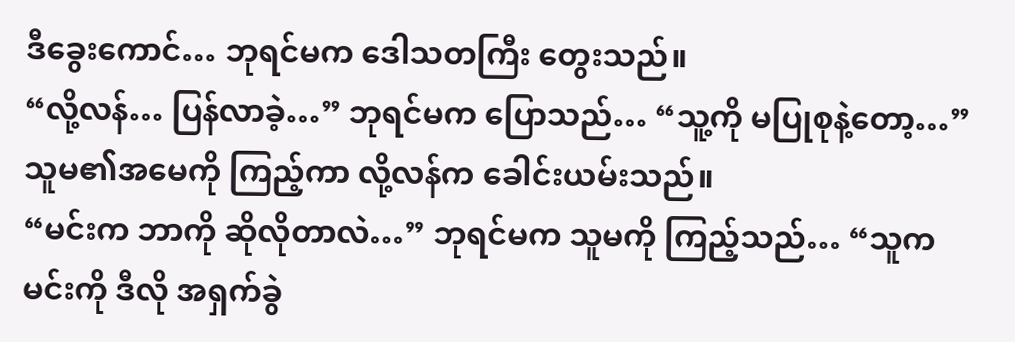ဒီခွေးကောင်… ဘုရင်မက ဒေါသတကြီး တွေးသည်။
“လို့လန်… ပြန်လာခဲ့…” ဘုရင်မက ပြောသည်… “သူ့ကို မပြုစုနဲ့တော့…”
သူမ၏အမေကို ကြည့်ကာ လို့လန်က ခေါင်းယမ်းသည်။
“မင်းက ဘာကို ဆိုလိုတာလဲ…” ဘုရင်မက သူမကို ကြည့်သည်… “သူက မင်းကို ဒီလို အရှက်ခွဲ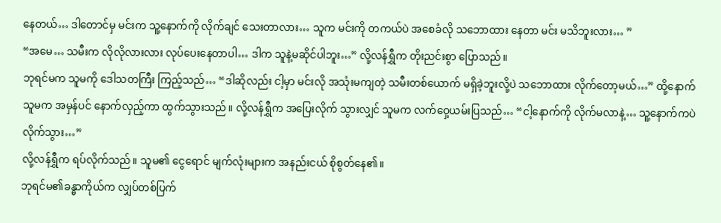နေတယ်… ဒါတောင်မှ မင်းက သူ့နောက်ကို လိုက်ချင် သေးတာလား… သူက မင်းကို တကယ်ပဲ အစေခံလို သဘောထား နေတာ မင်း မသိဘူးလား… ”
“အမေ… သမီးက လိုလိုလားလား လုပ်ပေးနေတာပါ… ဒါက သူနဲ့မဆိုင်ပါဘူး…” လို့လန်ရွှီက တိုးညင်းစွာ ပြောသည်။
ဘုရင်မက သူမကို ဒေါသတကြီး ကြည့်သည်… “ဒါဆိုလည်း ငါ့မှာ မင်းလို အသုံးမကျတဲ့ သမီးတစ်ယောက် မရှိခဲ့ဘူးလို့ပဲ သဘောထား လိုက်တော့မယ်…” ထို့နောက် သူမက အမှန်ပင် နောက်လှည့်ကာ ထွက်သွားသည်။ လို့လန်ရွှီက အပြေးလိုက် သွားလျှင် သူမက လက်ဝှေ့ယမ်းပြသည်… “ငါ့နောက်ကို လိုက်မလာနဲ့… သူ့နောက်ကပဲ လိုက်သွား…”
လို့လန်ရွှီက ရပ်လိုက်သည်။ သူမ၏ ငွေရောင် မျက်လုံးများက အနည်းငယ် စိုစွတ်နေ၏။
ဘုရင်မ၏ခန္ဓာကိုယ်က လျှပ်တစ်ပြက်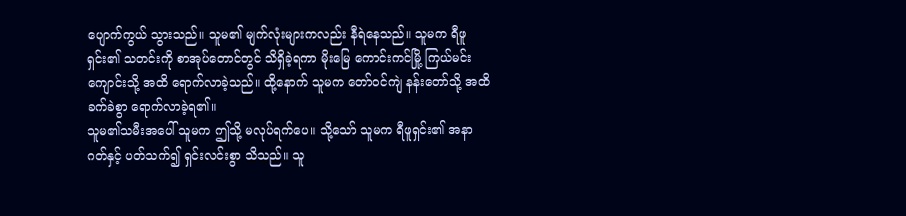ပျောက်ကွယ် သွားသည်။ သူမ၏ မျက်လုံးများကလည်း နီရဲနေသည်။ သူမက ရီဖူရှင်း၏ သတင်းကို စာအုပ်တောင်တွင် သိရှိခဲ့ရကာ မိုးမြေ ကောင်းကင်မြို့ ကြယ်မင်းကျောင်းသို့ အထိ ရောက်လာခဲ့သည်။ ထို့နောက် သူမက တော်ဝင်ကျဲ နန်းတော်သို့ အထိ ခက်ခဲစွာ ရောက်လာခဲ့ရ၏။
သူမ၏သမီးအပေါ် သူမက ဤသို့ မလုပ်ရက်ပေ။ သို့သော် သူမက ရီဖူရှင်း၏ အနာဂတ်နှင့် ပတ်သက်၍ ရှင်းလင်းစွာ သိသည်။ သူ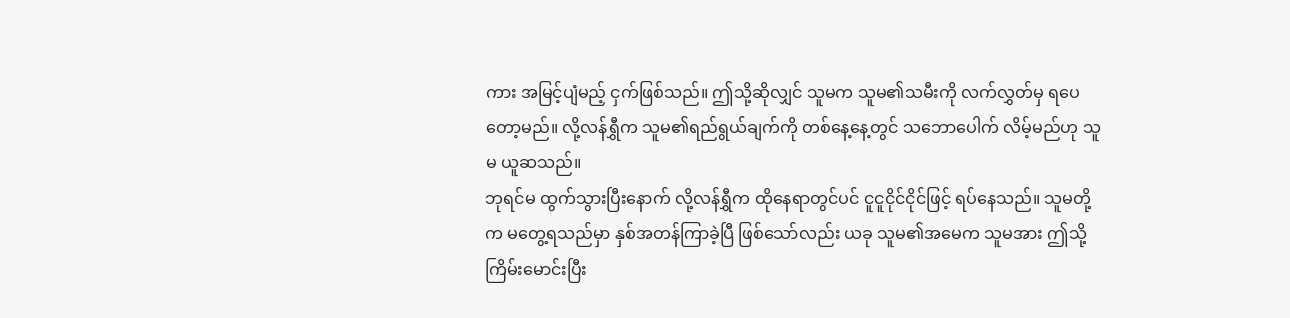ကား အမြင့်ပျံမည့် ငှက်ဖြစ်သည်။ ဤသို့ဆိုလျှင် သူမက သူမ၏သမီးကို လက်လွှတ်မှ ရပေတော့မည်။ လို့လန်ရွှီက သူမ၏ရည်ရွယ်ချက်ကို တစ်နေ့နေ့တွင် သဘောပေါက် လိမ့်မည်ဟု သူမ ယူဆသည်။
ဘုရင်မ ထွက်သွားပြီးနောက် လို့လန်ရွှီက ထိုနေရာတွင်ပင် ငူငူငိုင်ငိုင်ဖြင့် ရပ်နေသည်။ သူမတို့က မတွေ့ရသည်မှာ နှစ်အတန်ကြာခဲ့ပြီ ဖြစ်သော်လည်း ယခု သူမ၏အမေက သူမအား ဤသို့ ကြိမ်းမောင်းပြီး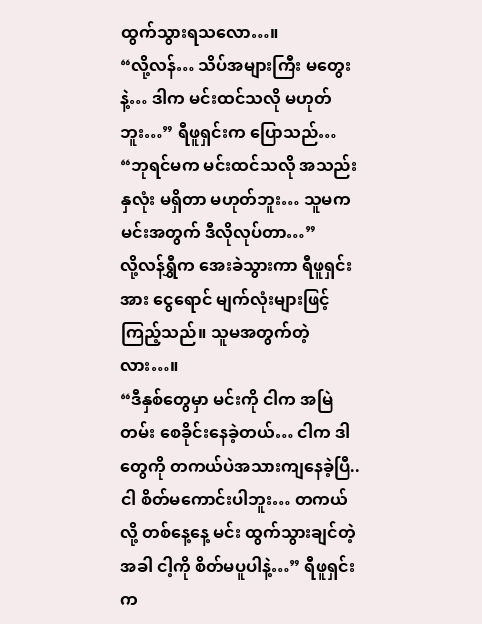ထွက်သွားရသလော…။
“လို့လန်… သိပ်အများကြီး မတွေးနဲ့… ဒါက မင်းထင်သလို မဟုတ်ဘူး…” ရီဖူရှင်းက ပြောသည်… “ဘုရင်မက မင်းထင်သလို အသည်းနှလုံး မရှိတာ မဟုတ်ဘူး… သူမက မင်းအတွက် ဒီလိုလုပ်တာ…”
လို့လန်ရွှီက အေးခဲသွားကာ ရီဖူရှင်းအား ငွေရောင် မျက်လုံးများဖြင့် ကြည့်သည်။ သူမအတွက်တဲ့လား…။
“ဒီနှစ်တွေမှာ မင်းကို ငါက အမြဲတမ်း စေခိုင်းနေခဲ့တယ်… ငါက ဒါတွေကို တကယ်ပဲအသားကျနေခဲ့ပြီ.. ငါ စိတ်မကောင်းပါဘူး… တကယ်လို့ တစ်နေ့နေ့ မင်း ထွက်သွားချင်တဲ့အခါ ငါ့ကို စိတ်မပူပါနဲ့…” ရီဖူရှင်းက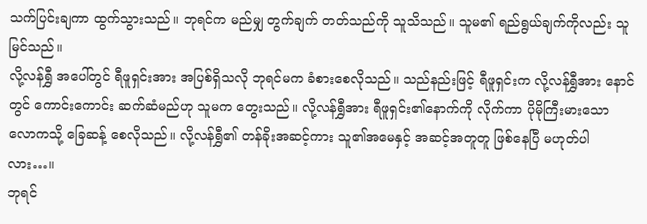သက်ပြင်းချကာ ထွက်သွားသည်။ ဘုရင်က မည်မျှ တွက်ချက် တတ်သည်ကို သူသိသည်။ သူမ၏ ရည်ရွယ်ချက်ကိုလည်း သူမြင်သည်။
လို့လန်ရွှီ အပေါ်တွင် ရီဖူရှင်းအား အပြစ်ရှိသလို ဘုရင်မက ခံစားစေလိုသည်။ သည်နည်းဖြင့် ရီဖူရှင်းက လို့လန်ရွှီအား နောင်တွင် ကောင်းကောင်း ဆက်ဆံမည်ဟု သူမက တွေးသည်။ လို့လန်ရွှီအား ရီဖူရှင်း၏နောက်ကို လိုက်ကာ ပိုမိုကြီးမားသော လောကသို့ ခြေဆန့် စေလိုသည်။ လို့လန်ရွှီ၏ တန်ခိုးအဆင့်ကား သူ၏အမေနှင့် အဆင့်အတူတူ ဖြစ်နေပြီ မဟုတ်ပါလား…။
ဘုရင်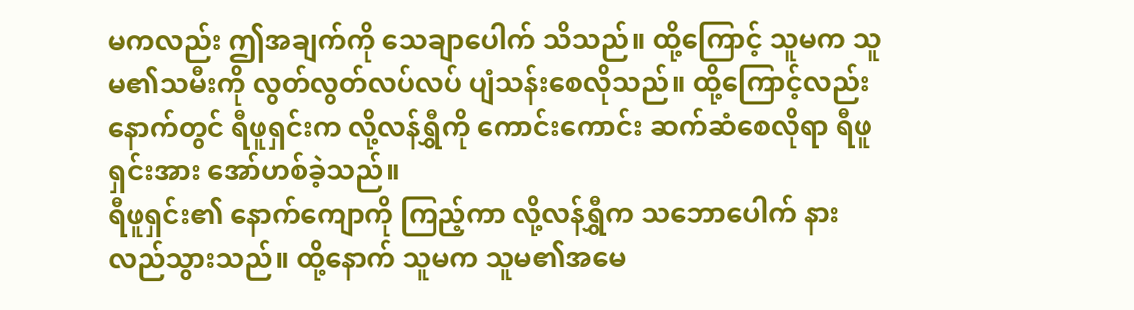မကလည်း ဤအချက်ကို သေချာပေါက် သိသည်။ ထို့ကြောင့် သူမက သူမ၏သမီးကို လွတ်လွတ်လပ်လပ် ပျံသန်းစေလိုသည်။ ထို့ကြောင့်လည်း နောက်တွင် ရီဖူရှင်းက လို့လန်ရွှီကို ကောင်းကောင်း ဆက်ဆံစေလိုရာ ရီဖူရှင်းအား အော်ဟစ်ခဲ့သည်။
ရီဖူရှင်း၏ နောက်ကျောကို ကြည့်ကာ လို့လန်ရွှီက သဘောပေါက် နားလည်သွားသည်။ ထို့နောက် သူမက သူမ၏အမေ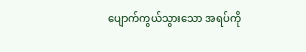ပျောက်ကွယ်သွားသော အရပ်ကို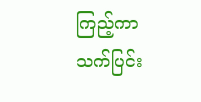ကြည့်ကာ သက်ပြင်း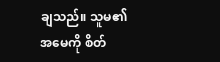ချသည်။ သူမ၏အမေကို စိတ်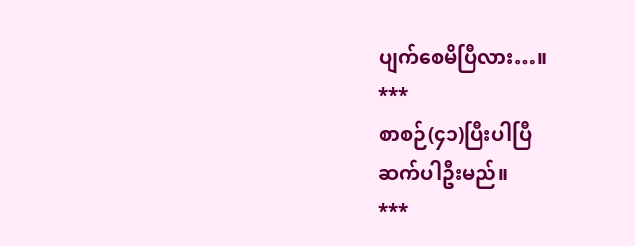ပျက်စေမိပြီလား…။
***
စာစဉ်(၄၁)ပြီးပါပြီ
ဆက်ပါဦးမည်။
***